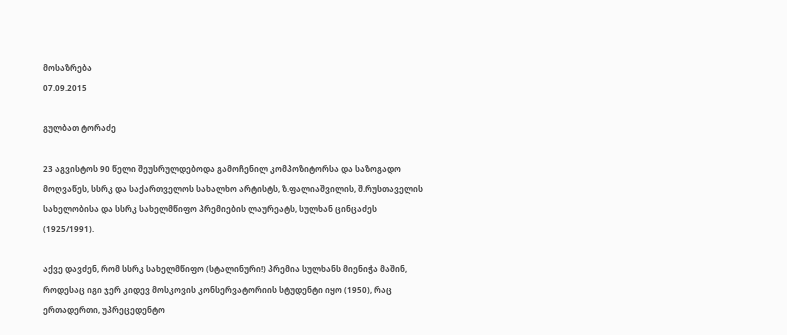მოსაზრება
07.09.2015

გულბათ ტორაძე

23 აგვისტოს 90 წელი შეუსრულდებოდა გამოჩენილ კომპოზიტორსა და საზოგადო მოღვაწეს, სსრკ და საქართველოს სახალხო არტისტს, ზ.ფალიაშვილის, შ.რუსთაველის სახელობისა და სსრკ სახელმწიფო პრემიების ლაურეატს, სულხან ცინცაძეს (1925/1991).

აქვე დავძენ, რომ სსრკ სახელმწიფო (სტალინური!) პრემია სულხანს მიენიჭა მაშინ, როდესაც იგი ჯერ კიდევ მოსკოვის კონსერვატორიის სტუდენტი იყო (1950), რაც ერთადერთი, უპრეცედენტო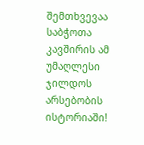შემთხვევაა საბჭოთა კავშირის ამ უმაღლესი ჯილდოს არსებობის ისტორიაში!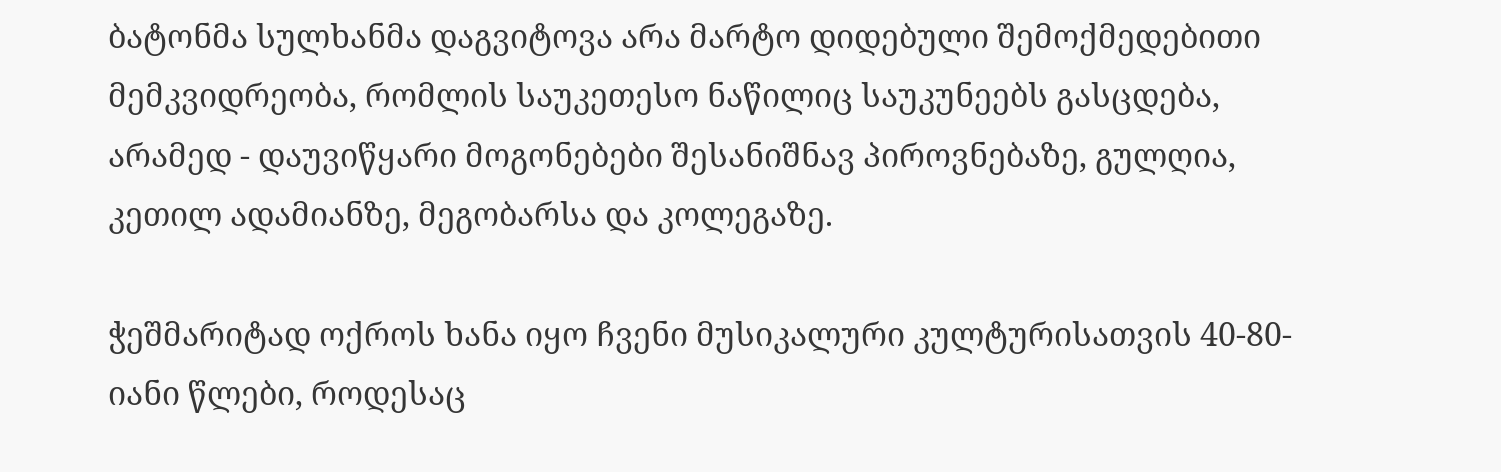ბატონმა სულხანმა დაგვიტოვა არა მარტო დიდებული შემოქმედებითი მემკვიდრეობა, რომლის საუკეთესო ნაწილიც საუკუნეებს გასცდება, არამედ - დაუვიწყარი მოგონებები შესანიშნავ პიროვნებაზე, გულღია, კეთილ ადამიანზე, მეგობარსა და კოლეგაზე.

ჭეშმარიტად ოქროს ხანა იყო ჩვენი მუსიკალური კულტურისათვის 40-80-იანი წლები, როდესაც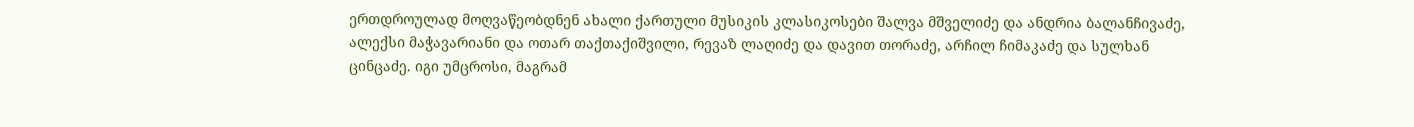ერთდროულად მოღვაწეობდნენ ახალი ქართული მუსიკის კლასიკოსები შალვა მშველიძე და ანდრია ბალანჩივაძე, ალექსი მაჭავარიანი და ოთარ თაქთაქიშვილი, რევაზ ლაღიძე და დავით თორაძე, არჩილ ჩიმაკაძე და სულხან ცინცაძე. იგი უმცროსი, მაგრამ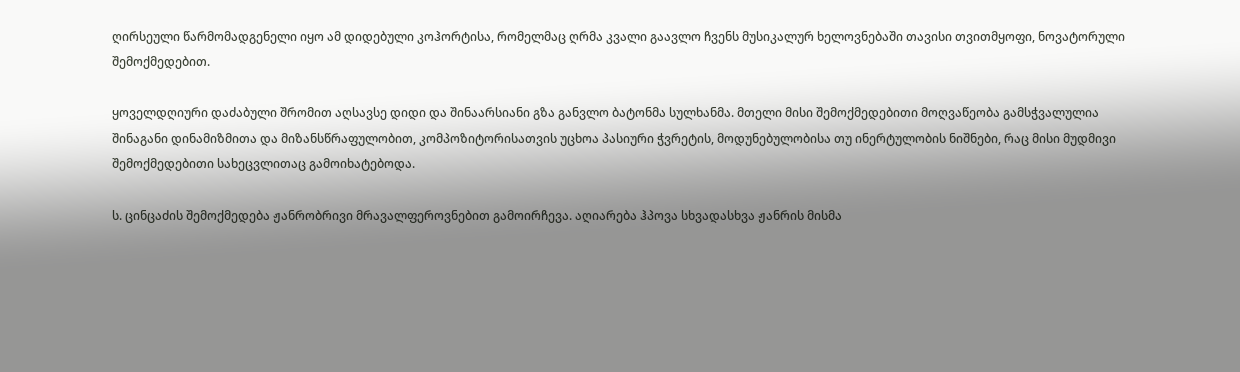ღირსეული წარმომადგენელი იყო ამ დიდებული კოჰორტისა, რომელმაც ღრმა კვალი გაავლო ჩვენს მუსიკალურ ხელოვნებაში თავისი თვითმყოფი, ნოვატორული შემოქმედებით.

ყოველდღიური დაძაბული შრომით აღსავსე დიდი და შინაარსიანი გზა განვლო ბატონმა სულხანმა. მთელი მისი შემოქმედებითი მოღვაწეობა გამსჭვალულია შინაგანი დინამიზმითა და მიზანსწრაფულობით, კომპოზიტორისათვის უცხოა პასიური ჭვრეტის, მოდუნებულობისა თუ ინერტულობის ნიშნები, რაც მისი მუდმივი შემოქმედებითი სახეცვლითაც გამოიხატებოდა.

ს. ცინცაძის შემოქმედება ჟანრობრივი მრავალფეროვნებით გამოირჩევა. აღიარება ჰპოვა სხვადასხვა ჟანრის მისმა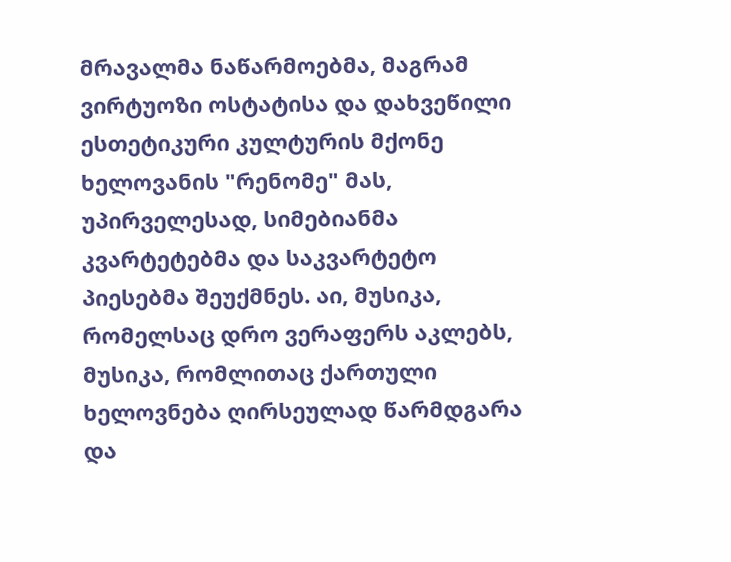მრავალმა ნაწარმოებმა, მაგრამ ვირტუოზი ოსტატისა და დახვეწილი ესთეტიკური კულტურის მქონე ხელოვანის "რენომე" მას, უპირველესად, სიმებიანმა კვარტეტებმა და საკვარტეტო პიესებმა შეუქმნეს. აი, მუსიკა, რომელსაც დრო ვერაფერს აკლებს, მუსიკა, რომლითაც ქართული ხელოვნება ღირსეულად წარმდგარა და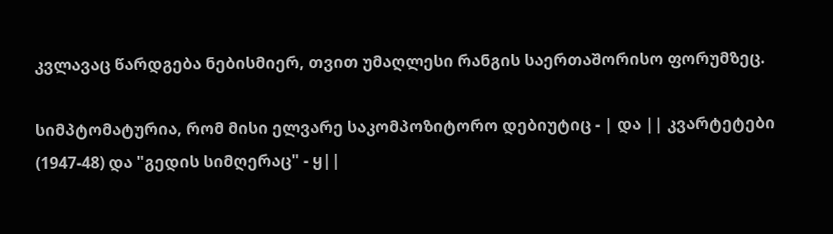კვლავაც წარდგება ნებისმიერ, თვით უმაღლესი რანგის საერთაშორისო ფორუმზეც.

სიმპტომატურია, რომ მისი ელვარე საკომპოზიტორო დებიუტიც - | და || კვარტეტები (1947-48) და "გედის სიმღერაც" - ყ||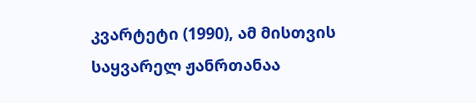კვარტეტი (1990), ამ მისთვის საყვარელ ჟანრთანაა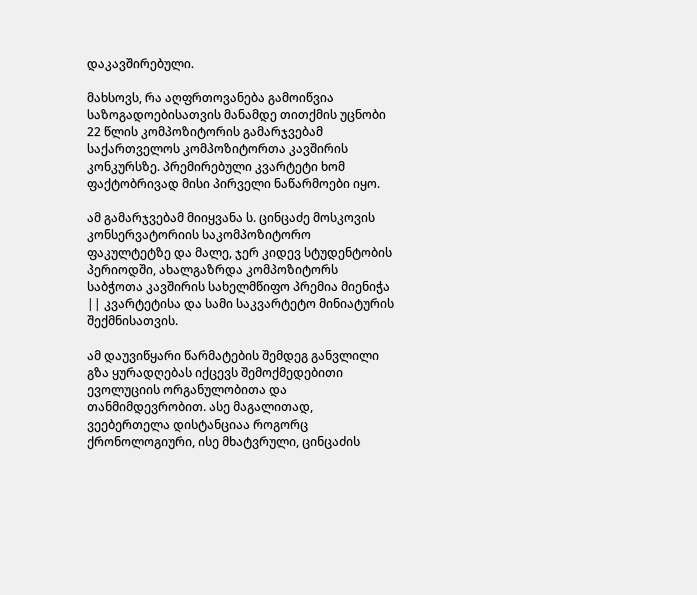დაკავშირებული.

მახსოვს, რა აღფრთოვანება გამოიწვია საზოგადოებისათვის მანამდე თითქმის უცნობი 22 წლის კომპოზიტორის გამარჯვებამ საქართველოს კომპოზიტორთა კავშირის კონკურსზე. პრემირებული კვარტეტი ხომ ფაქტობრივად მისი პირველი ნაწარმოები იყო.

ამ გამარჯვებამ მიიყვანა ს. ცინცაძე მოსკოვის კონსერვატორიის საკომპოზიტორო ფაკულტეტზე და მალე, ჯერ კიდევ სტუდენტობის პერიოდში, ახალგაზრდა კომპოზიტორს საბჭოთა კავშირის სახელმწიფო პრემია მიენიჭა || კვარტეტისა და სამი საკვარტეტო მინიატურის შექმნისათვის.

ამ დაუვიწყარი წარმატების შემდეგ განვლილი გზა ყურადღებას იქცევს შემოქმედებითი ევოლუციის ორგანულობითა და თანმიმდევრობით. ასე მაგალითად, ვეებერთელა დისტანციაა როგორც ქრონოლოგიური, ისე მხატვრული, ცინცაძის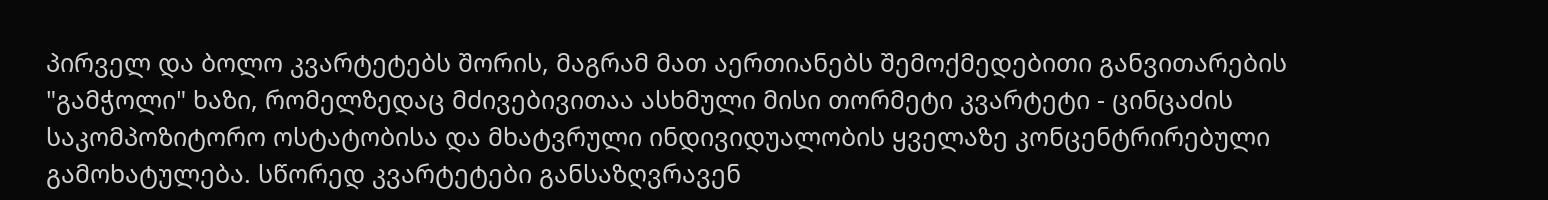პირველ და ბოლო კვარტეტებს შორის, მაგრამ მათ აერთიანებს შემოქმედებითი განვითარების "გამჭოლი" ხაზი, რომელზედაც მძივებივითაა ასხმული მისი თორმეტი კვარტეტი - ცინცაძის საკომპოზიტორო ოსტატობისა და მხატვრული ინდივიდუალობის ყველაზე კონცენტრირებული გამოხატულება. სწორედ კვარტეტები განსაზღვრავენ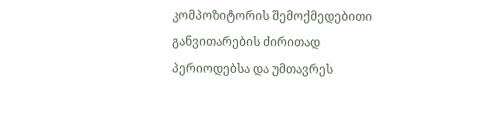კომპოზიტორის შემოქმედებითი განვითარების ძირითად პერიოდებსა და უმთავრეს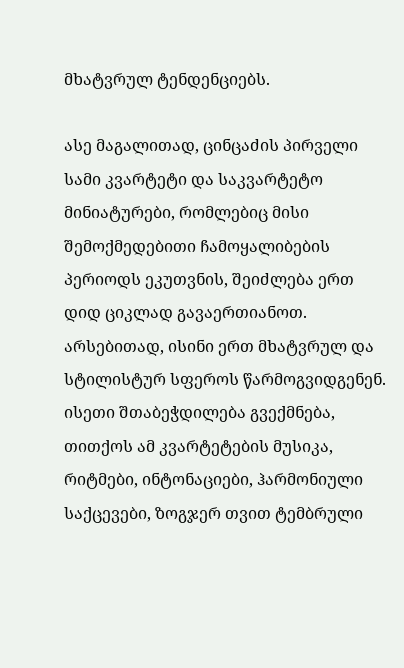მხატვრულ ტენდენციებს.

ასე მაგალითად, ცინცაძის პირველი სამი კვარტეტი და საკვარტეტო მინიატურები, რომლებიც მისი შემოქმედებითი ჩამოყალიბების პერიოდს ეკუთვნის, შეიძლება ერთ დიდ ციკლად გავაერთიანოთ. არსებითად, ისინი ერთ მხატვრულ და სტილისტურ სფეროს წარმოგვიდგენენ. ისეთი შთაბეჭდილება გვექმნება, თითქოს ამ კვარტეტების მუსიკა, რიტმები, ინტონაციები, ჰარმონიული საქცევები, ზოგჯერ თვით ტემბრული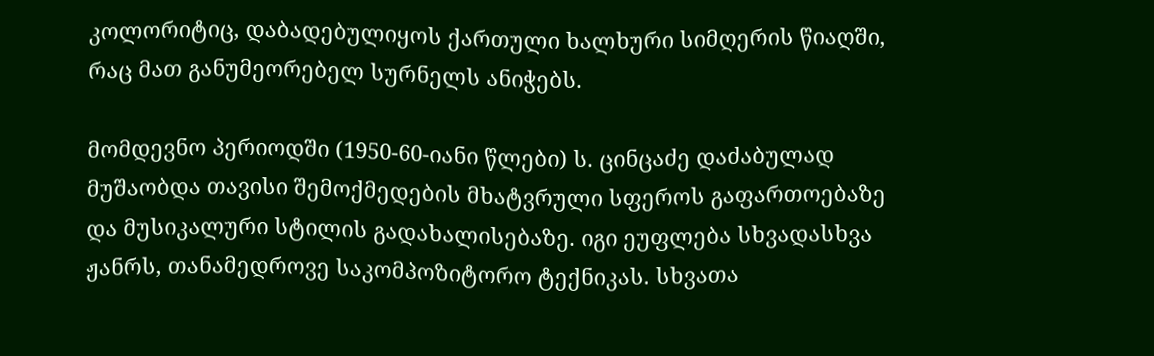კოლორიტიც, დაბადებულიყოს ქართული ხალხური სიმღერის წიაღში, რაც მათ განუმეორებელ სურნელს ანიჭებს.

მომდევნო პერიოდში (1950-60-იანი წლები) ს. ცინცაძე დაძაბულად მუშაობდა თავისი შემოქმედების მხატვრული სფეროს გაფართოებაზე და მუსიკალური სტილის გადახალისებაზე. იგი ეუფლება სხვადასხვა ჟანრს, თანამედროვე საკომპოზიტორო ტექნიკას. სხვათა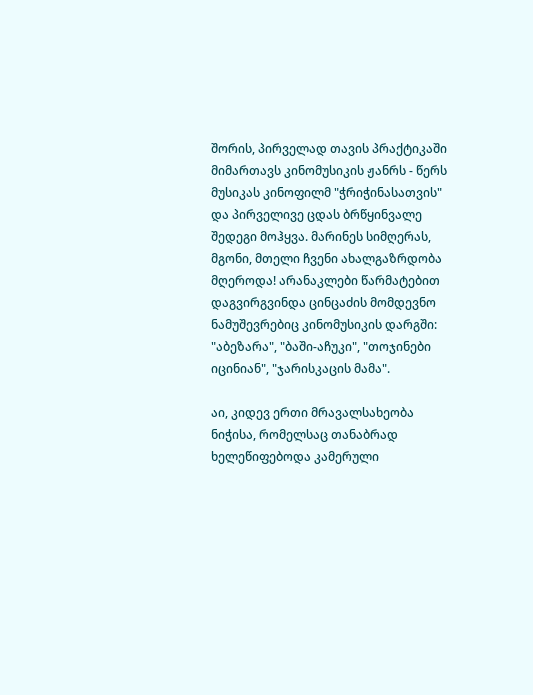შორის, პირველად თავის პრაქტიკაში მიმართავს კინომუსიკის ჟანრს - წერს მუსიკას კინოფილმ "ჭრიჭინასათვის" და პირველივე ცდას ბრწყინვალე შედეგი მოჰყვა. მარინეს სიმღერას, მგონი, მთელი ჩვენი ახალგაზრდობა მღეროდა! არანაკლები წარმატებით დაგვირგვინდა ცინცაძის მომდევნო ნამუშევრებიც კინომუსიკის დარგში: "აბეზარა", "ბაში-აჩუკი", "თოჯინები იცინიან", "ჯარისკაცის მამა".

აი, კიდევ ერთი მრავალსახეობა ნიჭისა, რომელსაც თანაბრად ხელეწიფებოდა კამერული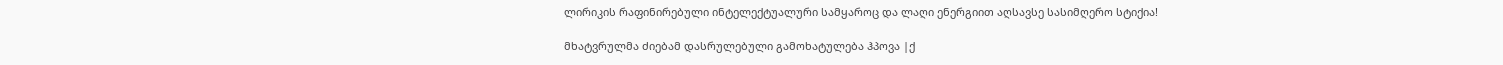ლირიკის რაფინირებული ინტელექტუალური სამყაროც და ლაღი ენერგიით აღსავსე სასიმღერო სტიქია!

მხატვრულმა ძიებამ დასრულებული გამოხატულება ჰპოვა |ქ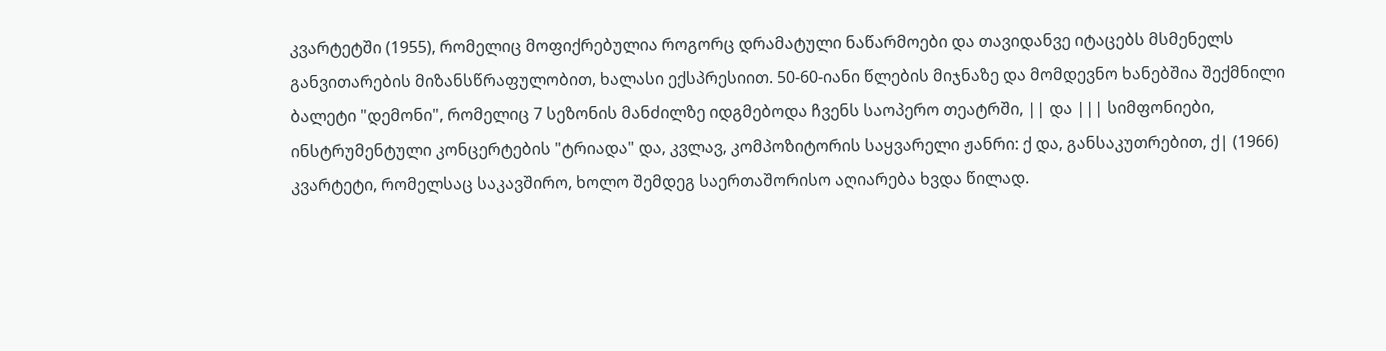კვარტეტში (1955), რომელიც მოფიქრებულია როგორც დრამატული ნაწარმოები და თავიდანვე იტაცებს მსმენელს განვითარების მიზანსწრაფულობით, ხალასი ექსპრესიით. 50-60-იანი წლების მიჯნაზე და მომდევნო ხანებშია შექმნილი ბალეტი "დემონი", რომელიც 7 სეზონის მანძილზე იდგმებოდა ჩვენს საოპერო თეატრში, || და ||| სიმფონიები, ინსტრუმენტული კონცერტების "ტრიადა" და, კვლავ, კომპოზიტორის საყვარელი ჟანრი: ქ და, განსაკუთრებით, ქ| (1966) კვარტეტი, რომელსაც საკავშირო, ხოლო შემდეგ საერთაშორისო აღიარება ხვდა წილად.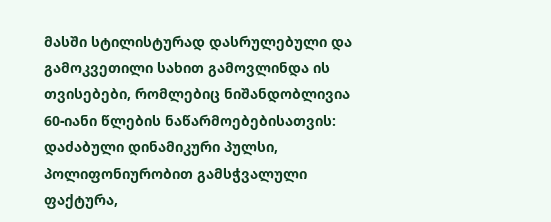მასში სტილისტურად დასრულებული და გამოკვეთილი სახით გამოვლინდა ის თვისებები, რომლებიც ნიშანდობლივია 60-იანი წლების ნაწარმოებებისათვის: დაძაბული დინამიკური პულსი, პოლიფონიურობით გამსჭვალული ფაქტურა,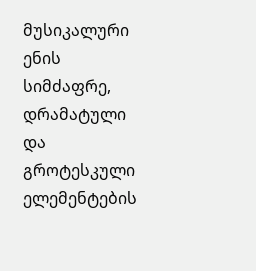მუსიკალური ენის სიმძაფრე, დრამატული და გროტესკული ელემენტების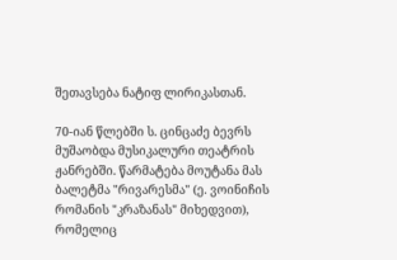შეთავსება ნატიფ ლირიკასთან.

70-იან წლებში ს. ცინცაძე ბევრს მუშაობდა მუსიკალური თეატრის ჟანრებში. წარმატება მოუტანა მას ბალეტმა "რივარესმა" (ე. ვოინიჩის რომანის "კრაზანას" მიხედვით), რომელიც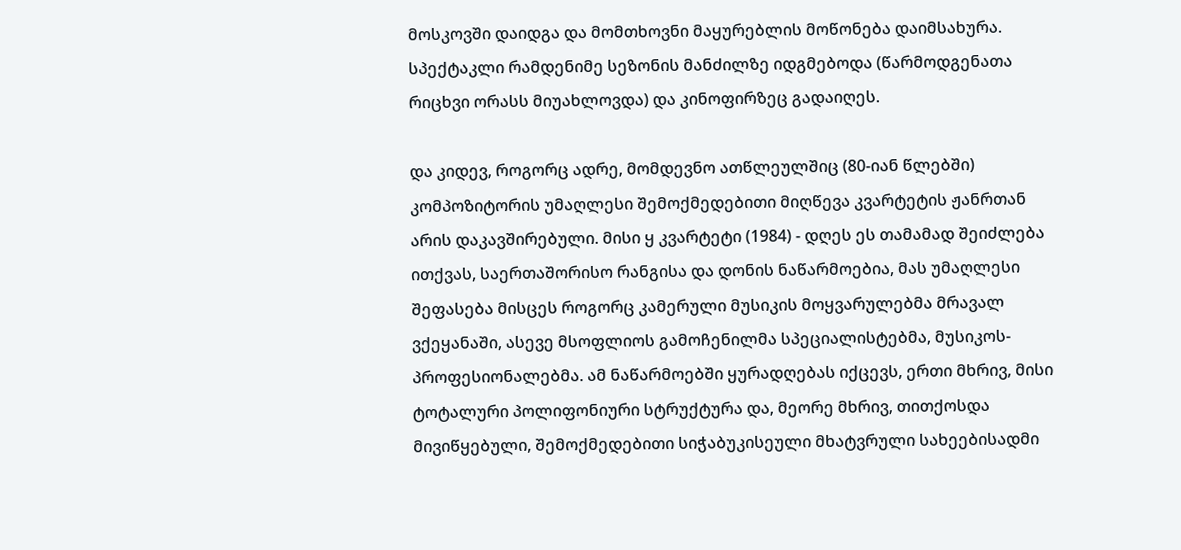მოსკოვში დაიდგა და მომთხოვნი მაყურებლის მოწონება დაიმსახურა. სპექტაკლი რამდენიმე სეზონის მანძილზე იდგმებოდა (წარმოდგენათა რიცხვი ორასს მიუახლოვდა) და კინოფირზეც გადაიღეს.

და კიდევ, როგორც ადრე, მომდევნო ათწლეულშიც (80-იან წლებში) კომპოზიტორის უმაღლესი შემოქმედებითი მიღწევა კვარტეტის ჟანრთან არის დაკავშირებული. მისი ყ კვარტეტი (1984) - დღეს ეს თამამად შეიძლება ითქვას, საერთაშორისო რანგისა და დონის ნაწარმოებია, მას უმაღლესი შეფასება მისცეს როგორც კამერული მუსიკის მოყვარულებმა მრავალ ვქეყანაში, ასევე მსოფლიოს გამოჩენილმა სპეციალისტებმა, მუსიკოს-პროფესიონალებმა. ამ ნაწარმოებში ყურადღებას იქცევს, ერთი მხრივ, მისი ტოტალური პოლიფონიური სტრუქტურა და, მეორე მხრივ, თითქოსდა მივიწყებული, შემოქმედებითი სიჭაბუკისეული მხატვრული სახეებისადმი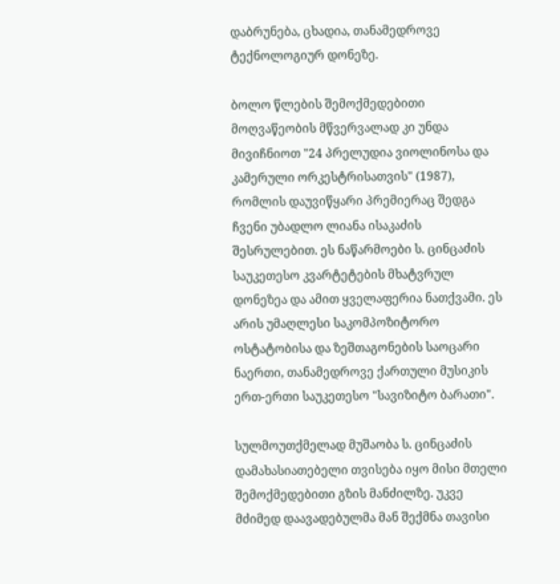დაბრუნება, ცხადია, თანამედროვე ტექნოლოგიურ დონეზე.

ბოლო წლების შემოქმედებითი მოღვაწეობის მწვერვალად კი უნდა მივიჩნიოთ "24 პრელუდია ვიოლინოსა და კამერული ორკესტრისათვის" (1987), რომლის დაუვიწყარი პრემიერაც შედგა ჩვენი უბადლო ლიანა ისაკაძის შესრულებით. ეს ნაწარმოები ს. ცინცაძის საუკეთესო კვარტეტების მხატვრულ დონეზეა და ამით ყველაფერია ნათქვამი. ეს არის უმაღლესი საკომპოზიტორო ოსტატობისა და ზეშთაგონების საოცარი ნაერთი, თანამედროვე ქართული მუსიკის ერთ-ერთი საუკეთესო "სავიზიტო ბარათი".

სულმოუთქმელად მუშაობა ს. ცინცაძის დამახასიათებელი თვისება იყო მისი მთელი შემოქმედებითი გზის მანძილზე. უკვე მძიმედ დაავადებულმა მან შექმნა თავისი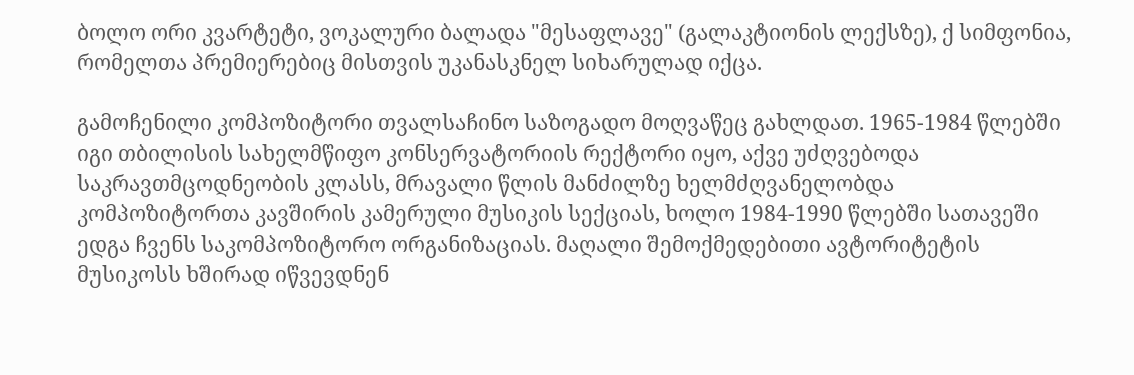ბოლო ორი კვარტეტი, ვოკალური ბალადა "მესაფლავე" (გალაკტიონის ლექსზე), ქ სიმფონია, რომელთა პრემიერებიც მისთვის უკანასკნელ სიხარულად იქცა.

გამოჩენილი კომპოზიტორი თვალსაჩინო საზოგადო მოღვაწეც გახლდათ. 1965-1984 წლებში იგი თბილისის სახელმწიფო კონსერვატორიის რექტორი იყო, აქვე უძღვებოდა საკრავთმცოდნეობის კლასს, მრავალი წლის მანძილზე ხელმძღვანელობდა კომპოზიტორთა კავშირის კამერული მუსიკის სექციას, ხოლო 1984-1990 წლებში სათავეში ედგა ჩვენს საკომპოზიტორო ორგანიზაციას. მაღალი შემოქმედებითი ავტორიტეტის მუსიკოსს ხშირად იწვევდნენ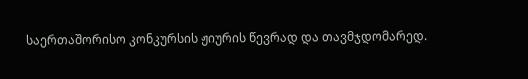საერთაშორისო კონკურსის ჟიურის წევრად და თავმჯდომარედ.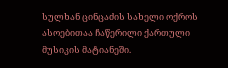სულხან ცინცაძის სახელი ოქროს ასოებითაა ჩაწერილი ქართული მუსიკის მატიანეში.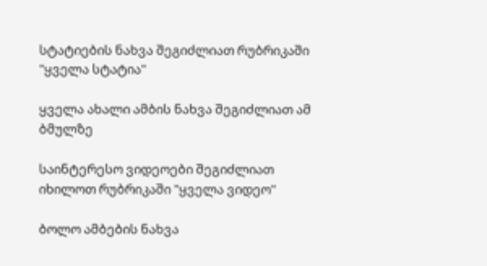სტატიების ნახვა შეგიძლიათ რუბრიკაში "ყველა სტატია"

ყველა ახალი ამბის ნახვა შეგიძლიათ ამ ბმულზე

საინტერესო ვიდეოები შეგიძლიათ იხილოთ რუბრიკაში "ყველა ვიდეო"

ბოლო ამბების ნახვა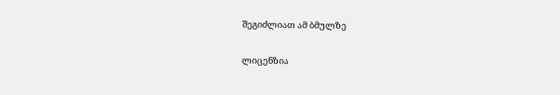შეგიძლიათ ამ ბმულზე

ლიცენზია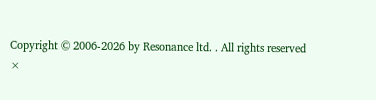Copyright © 2006-2026 by Resonance ltd. . All rights reserved
×